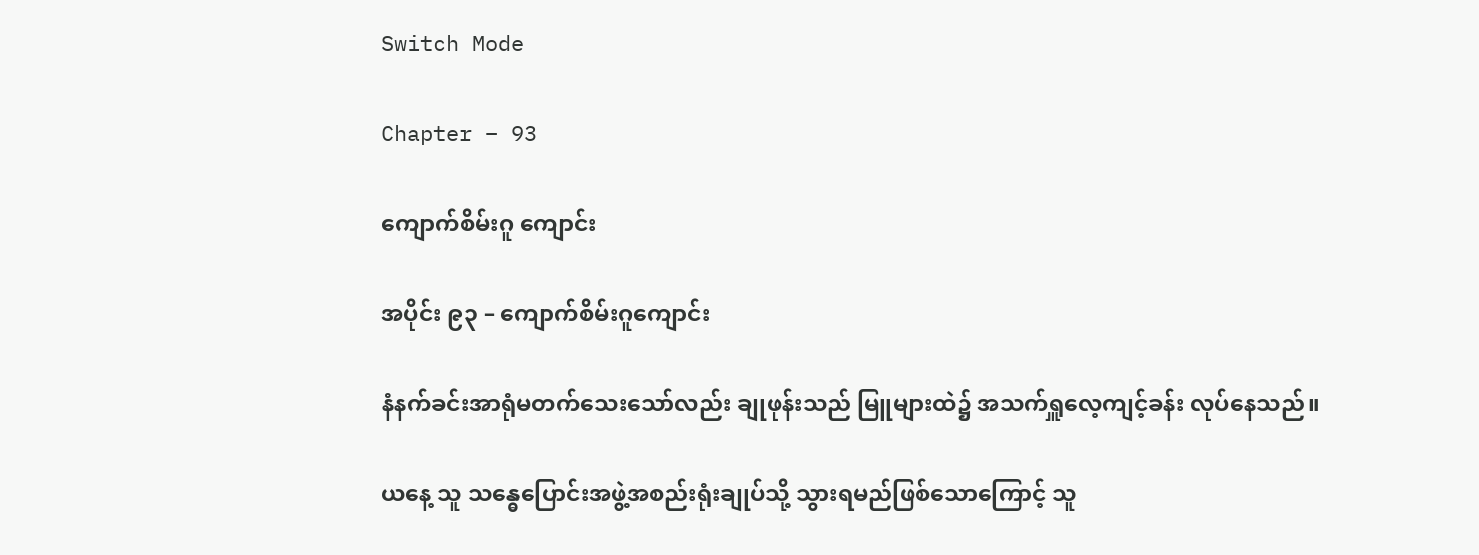Switch Mode

Chapter – 93

ကျောက်စိမ်းဂူ ကျောင်း

အပိုင်း ၉၃ – ကျောက်စိမ်းဂူကျောင်း

နံနက်ခင်းအာရုံမတက်သေးသော်လည်း ချုဖုန်းသည် မြူများထဲ၌ အသက်ရှူလေ့ကျင့်ခန်း လုပ်နေသည်။

ယနေ့ သူ သန္ဓေပြောင်းအဖွဲ့အစည်းရုံးချုပ်သို့ သွားရမည်ဖြစ်သောကြောင့် သူ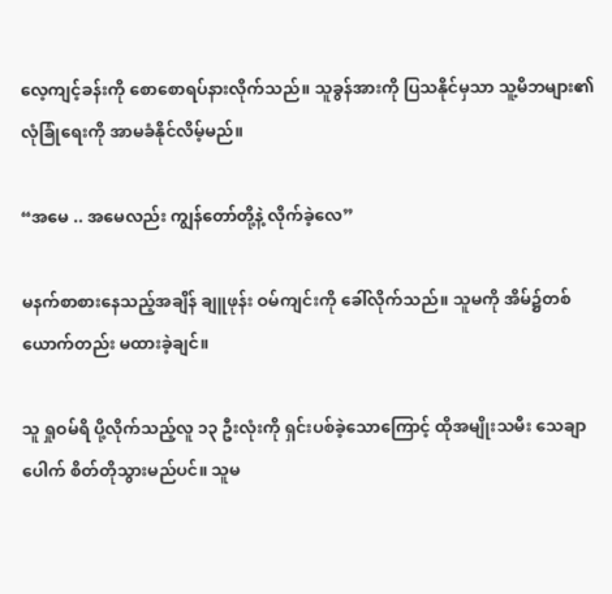လေ့ကျင့်ခန်းကို စောစောရပ်နားလိုက်သည်။ သူခွန်အားကို ပြသနိုင်မှသာ သူ့မိဘများ၏ လုံခြုံရေးကို အာမခံနိုင်လိမ့်မည်။

“အမေ .. အမေလည်း ကျွန်တော်တို့နဲ့ လိုက်ခဲ့လေ”

မနက်စာစားနေသည့်အချိန် ချူဖုန်း ဝမ်ကျင်းကို ခေါ်လိုက်သည်။ သူမကို အိမ်၌တစ်ယောက်တည်း မထားခဲ့ချင်။

သူ ရှုဝမ်ရိ ပို့လိုက်သည့်လူ ၁၃ ဦးလုံးကို ရှင်းပစ်ခဲ့သောကြောင့် ထိုအမျိုးသမီး သေချာပေါက် စိတ်တိုသွားမည်ပင်။ သူမ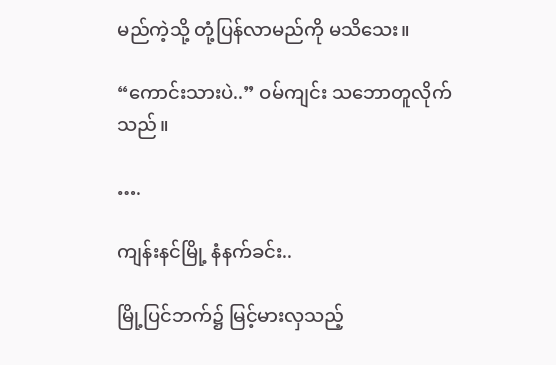မည်ကဲ့သို့ တုံ့ပြန်လာမည်ကို မသိသေး။

“ကောင်းသားပဲ..” ဝမ်ကျင်း သဘောတူလိုက်သည်။

….

ကျန်းနင်မြို့ နံနက်ခင်း..

မြို့ပြင်ဘက်၌ မြင့်မားလှသည့်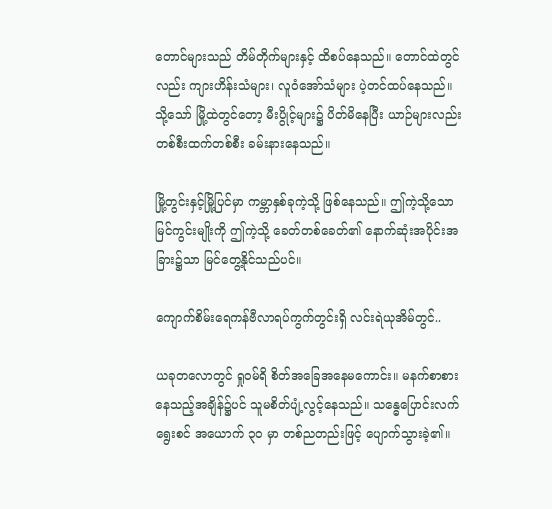တောင်များသည် တိမ်တိုက်များနှင့် ထိစပ်နေသည်။ တောင်ထဲတွင်လည်း ကျားဟိန်းသံများ၊ လူဝံအော်သံများ ပဲ့တင်ထပ်နေသည်။ သို့သော် မြို့ထဲတွင်တော့ မီးပွိုင့်များ၌ ပိတ်မိနေပြီး ယာဉ်များလည်း တစ်စီးထက်တစ်စီး ခမ်းနားနေသည်။

မြို့တွင်းနှင့်မြို့ပြင်မှာ ကမ္ဘာနှစ်ခုကဲ့သို့ ဖြစ်နေသည်။ ဤကဲ့သို့သော မြင်ကွင်းမျိုးကို ဤကဲ့သို့ ခေတ်တစ်ခေတ်၏ နောက်ဆုံးအပိုင်းအခြား၌သာ မြင်တွေ့နိုင်သည်ပင်။

ကျောက်စိမ်းရေကန်ဗီလာရပ်ကွက်တွင်းရှိ လင်းရဲယုအိမ်တွင်..

ယခုတလောတွင် ရှုဝမ်ရိ စိတ်အခြေအနေမကောင်း။ မနက်စာစားနေသည့်အချိန်၌ပင် သူမစိတ်ပျံ့လွင့်နေသည်။ သန္ဓေပြောင်းလက်ရွေးစင် အယောက် ၃၀ မှာ တစ်ညတည်းဖြင့် ပျောက်သွားခဲ့၏။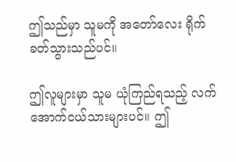ဤသည်မှာ သူမကို အတော်လေး ရိုက်ခတ်သွားသည်ပင်။

ဤလူများမှာ သူမ ယုံကြည်ရသည့် လက်အောက်ငယ်သားများပင်။ ဤ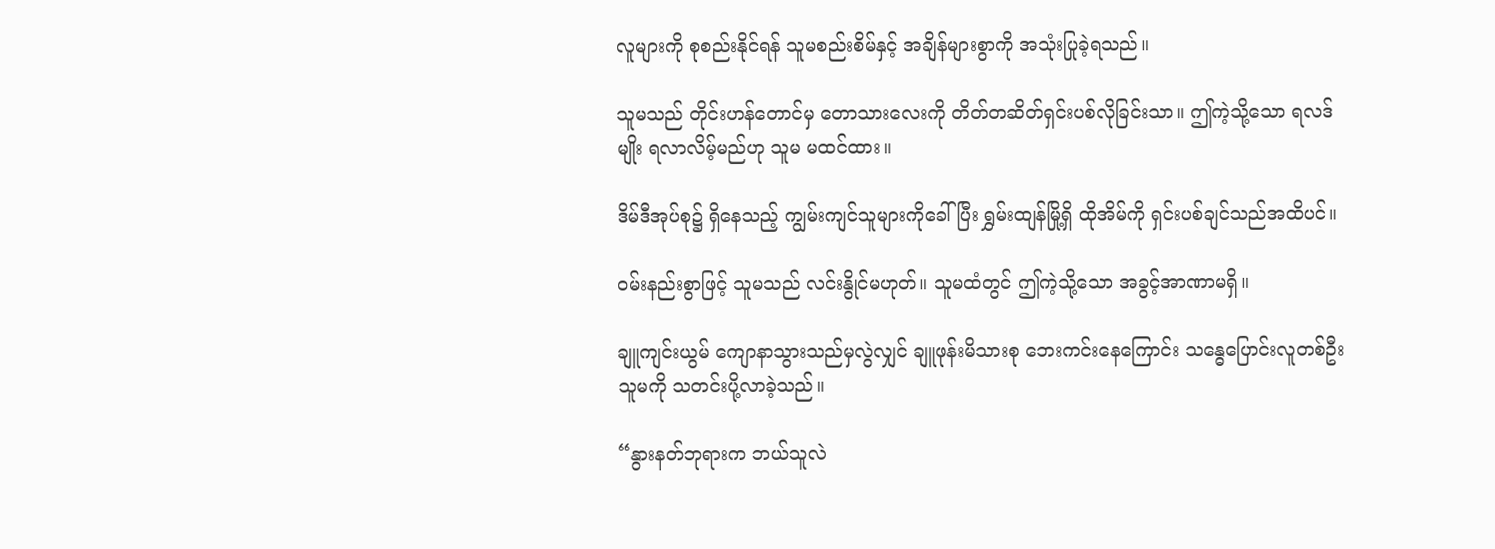လူများကို စုစည်းနိုင်ရန် သူမစည်းစိမ်နှင့် အချိန်များစွာကို အသုံးပြုခဲ့ရသည်။

သူမသည် တိုင်းဟန်တောင်မှ တောသားလေးကို တိတ်တဆိတ်ရှင်းပစ်လိုခြင်းသာ။ ဤကဲ့သို့သော ရလဒ်မျိုး ရလာလိမ့်မည်ဟု သူမ မထင်ထား။

ဒိမ်ဒီအုပ်စု၌ ရှိနေသည့် ကျွမ်းကျင်သူများကိုခေါ်ပြီး ရွှမ်းထျန်မြို့ရှိ ထိုအိမ်ကို ရှင်းပစ်ချင်သည်အထိပင်။

ဝမ်းနည်းစွာဖြင့် သူမသည် လင်းနွိုင်မဟုတ်။ သူမထံတွင် ဤကဲ့သို့သော အခွင့်အာဏာမရှိ။

ချူကျင်းယွမ် ကျောနာသွားသည်မှလွဲလျှင် ချူဖုန်းမိသားစု ဘေးကင်းနေကြောင်း သန္ဓေပြောင်းလူတစ်ဦး သူမကို သတင်းပို့လာခဲ့သည်။

“နွားနတ်ဘုရားက ဘယ်သူလဲ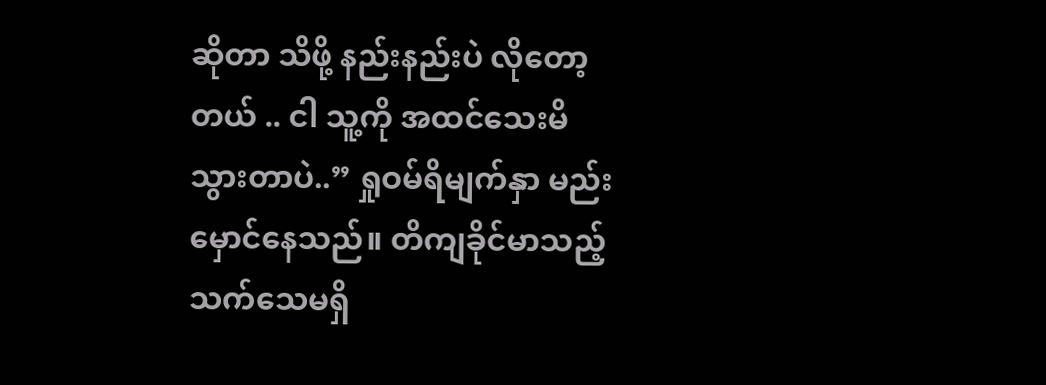ဆိုတာ သိဖို့ နည်းနည်းပဲ လိုတော့တယ် .. ငါ သူ့ကို အထင်သေးမိသွားတာပဲ..” ရှုဝမ်ရိမျက်နှာ မည်းမှောင်နေသည်။ တိကျခိုင်မာသည့်သက်သေမရှိ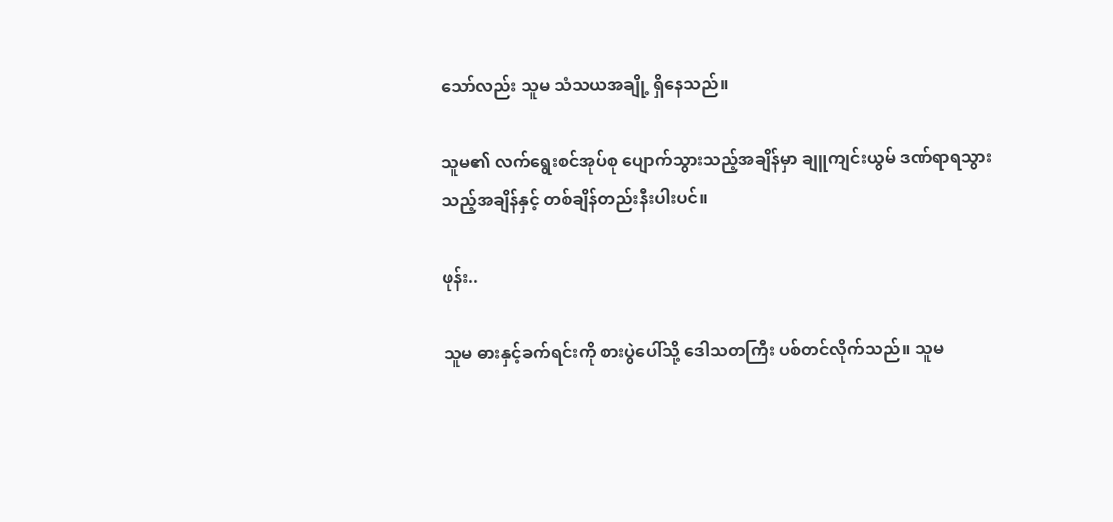သော်လည်း သူမ သံသယအချို့ ရှိနေသည်။

သူမ၏ လက်ရွေးစင်အုပ်စု ပျောက်သွားသည့်အချိန်မှာ ချူကျင်းယွမ် ဒဏ်ရာရသွားသည့်အချိန်နှင့် တစ်ချိန်တည်းနီးပါးပင်။

ဖုန်း..

သူမ ဓားနှင့်ခက်ရင်းကို စားပွဲပေါ်သို့ ဒေါသတကြီး ပစ်တင်လိုက်သည်။ သူမ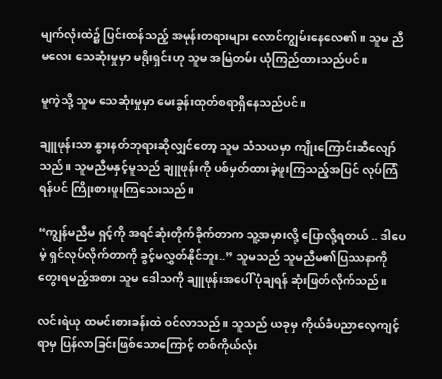မျက်လုံးထဲ၌ ပြင်းထန်သည့် အမုန်းတရားများ လောင်ကျွမ်းနေလေ၏။ သူမ ညီမလေး သေဆုံးမှုမှာ မရိုးရှင်းဟု သူမ အမြဲတမ်း ယုံကြည်ထားသည်ပင်။

မူကဲ့သို့ သူမ သေဆုံးမှုမှာ မေးခွန်းထုတ်စရာရှိနေသည်ပင်။

ချူဖုန်းသာ နွားနတ်ဘုရားဆိုလျှင်တော့ သူမ သံသယမှာ ကျိုးကြောင်းဆီလျော်သည်။ သူမညီမနှင့်မူသည် ချူဖုန်းကို ပစ်မှတ်ထားခဲ့ဖူးကြသည့်အပြင် လုပ်ကြံရန်ပင် ကြိုးစားဖူးကြသေးသည်။

“ကျွန်မညီမ ရှင့်ကို အရင်ဆုံးတိုက်ခိုက်တာက သူ့အမှားလို့ ပြောလို့ရတယ် .. ဒါပေမဲ့ ရှင်လုပ်လိုက်တာကို ခွင့်မလွှတ်နိုင်ဘူး..” သူမသည် သူမညီမ၏ပြဿနာကို တွေးရမည့်အစား သူမ ဒေါသကို ချူဖုန်းအပေါ် ပုံချရန် ဆုံးဖြတ်လိုက်သည်။

လင်းရဲယု ထမင်းစားခန်းထဲ ဝင်လာသည်။ သူသည် ယခုမှ ကိုယ်ခံပညာလေ့ကျင့်ရာမှ ပြန်လာခြင်းဖြစ်သောကြောင့် တစ်ကိုယ်လုံး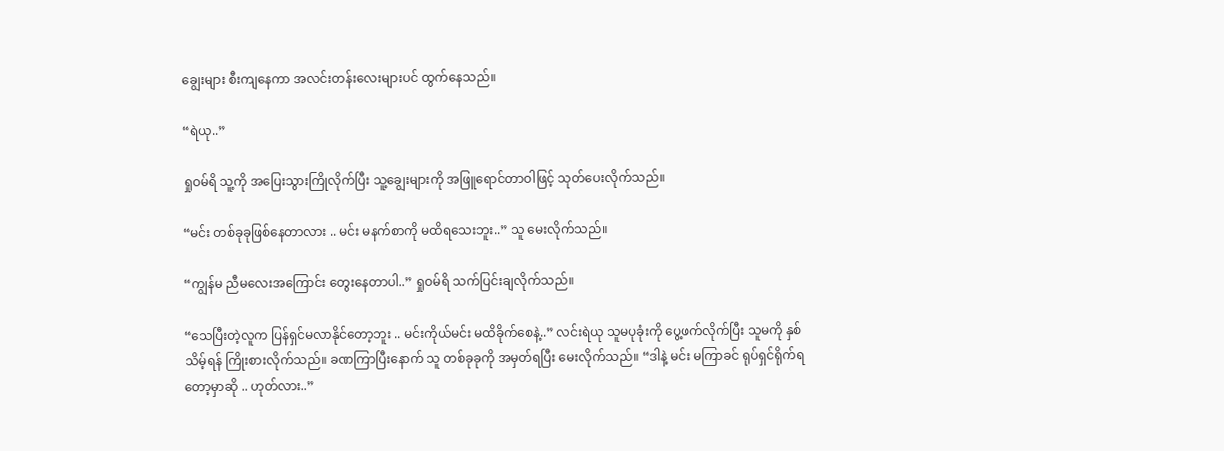ချွေးများ စီးကျနေကာ အလင်းတန်းလေးများပင် ထွက်နေသည်။

“ရဲယု..”

ရှုဝမ်ရိ သူ့ကို အပြေးသွားကြိုလိုက်ပြီး သူ့ချွေးများကို အဖြူရောင်တာဝါဖြင့် သုတ်ပေးလိုက်သည်။

“မင်း တစ်ခုခုဖြစ်နေတာလား .. မင်း မနက်စာကို မထိရသေးဘူး..” သူ မေးလိုက်သည်။

“ကျွန်မ ညီမလေးအကြောင်း တွေးနေတာပါ..” ရှုဝမ်ရိ သက်ပြင်းချလိုက်သည်။

“သေပြီးတဲ့လူက ပြန်ရှင်မလာနိုင်တော့ဘူး .. မင်းကိုယ်မင်း မထိခိုက်စေနဲ့..” လင်းရဲယု သူမပုခုံးကို ပွေ့ဖက်လိုက်ပြီး သူမကို နှစ်သိမ့်ရန် ကြိုးစားလိုက်သည်။ ခဏကြာပြီးနောက် သူ တစ်ခုခုကို အမှတ်ရပြီး မေးလိုက်သည်။ “ဒါနဲ့ မင်း မကြာခင် ရုပ်ရှင်ရိုက်ရတော့မှာဆို .. ဟုတ်လား..”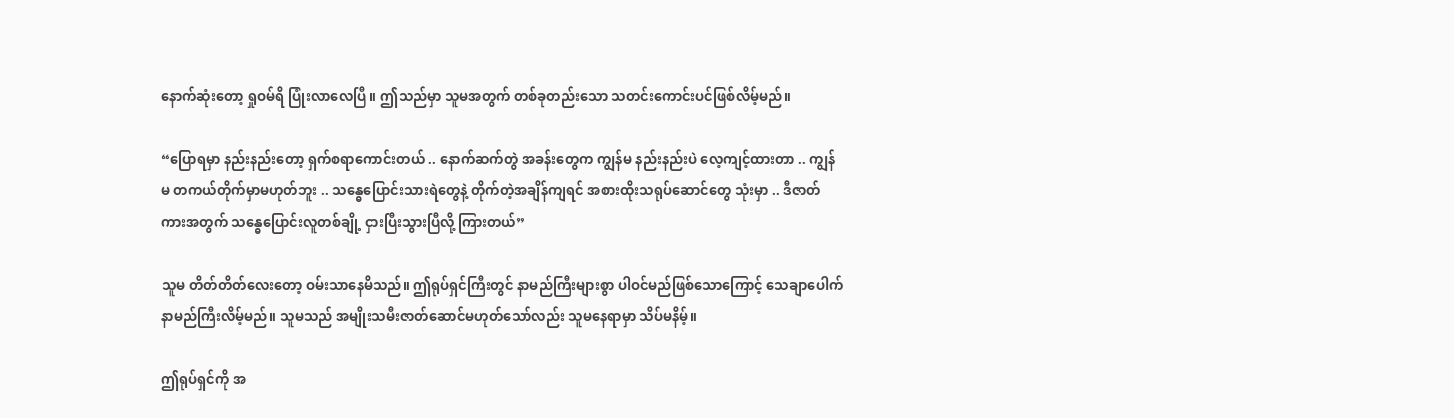နောက်ဆုံးတော့ ရှုဝမ်ရိ ပြုံးလာလေပြီ။ ဤသည်မှာ သူမအတွက် တစ်ခုတည်းသော သတင်းကောင်းပင်ဖြစ်လိမ့်မည်။

“ပြောရမှာ နည်းနည်းတော့ ရှက်စရာကောင်းတယ် .. နောက်ဆက်တွဲ အခန်းတွေက ကျွန်မ နည်းနည်းပဲ လေ့ကျင့်ထားတာ .. ကျွန်မ တကယ်တိုက်မှာမဟုတ်ဘူး .. သန္ဓေပြောင်းသားရဲတွေနဲ့ တိုက်တဲ့အချိန်ကျရင် အစားထိုးသရုပ်ဆောင်တွေ သုံးမှာ .. ဒီဇာတ်ကားအတွက် သန္ဓေပြောင်းလူတစ်ချို့ ငှားပြီးသွားပြီလို့ ကြားတယ်”

သူမ တိတ်တိတ်လေးတော့ ဝမ်းသာနေမိသည်။ ဤရုပ်ရှင်ကြီးတွင် နာမည်ကြီးများစွာ ပါဝင်မည်ဖြစ်သောကြောင့် သေချာပေါက် နာမည်ကြီးလိမ့်မည်။ သူမသည် အမျိုးသမီးဇာတ်ဆောင်မဟုတ်သော်လည်း သူမနေရာမှာ သိပ်မနိမ့်။

ဤရုပ်ရှင်ကို အ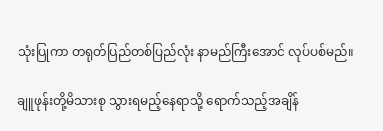သုံးပြုကာ တရုတ်ပြည်တစ်ပြည်လုံး နာမည်ကြီးအောင် လုပ်ပစ်မည်။

ချူဖုန်းတို့မိသားစု သွားရမည့်နေရာသို့ ရောက်သည့်အချိန်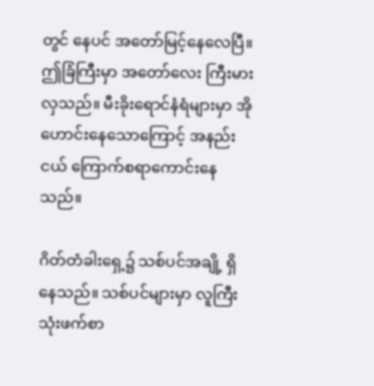တွင် နေပင် အတော်မြင့်နေလေပြီ။ ဤခြံကြီးမှာ အတော်လေး ကြီးမားလှသည်။ မီးခိုးရောင်နံရံများမှာ အိုဟောင်းနေသောကြောင့် အနည်းငယ် ကြောက်စရာကောင်းနေသည်။

ဂိတ်တံခါးရှေ့၌ သစ်ပင်အချို့ ရှိနေသည်။ သစ်ပင်များမှာ လူကြီးသုံးဖက်စာ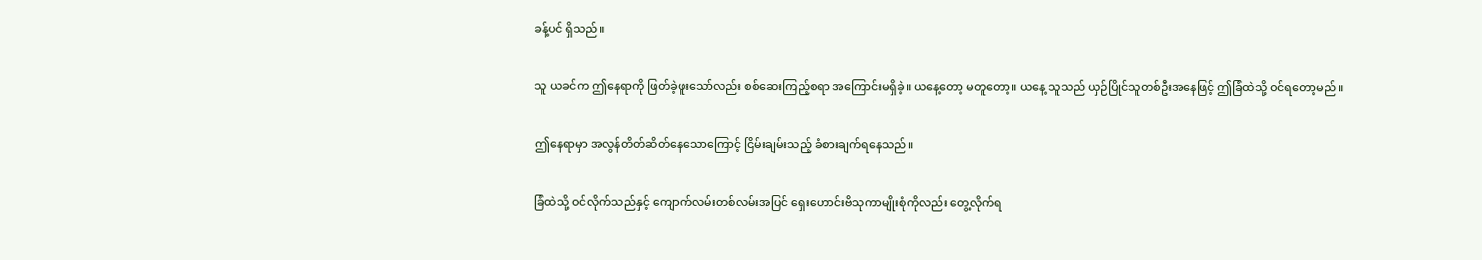ခန့်ပင် ရှိသည်။

သူ ယခင်က ဤနေရာကို ဖြတ်ခဲ့ဖူးသော်လည်း စစ်ဆေးကြည့်စရာ အကြောင်းမရှိခဲ့။ ယနေ့တော့ မတူတော့။ ယနေ့ သူသည် ယှဉ်ပြိုင်သူတစ်ဦးအနေဖြင့် ဤခြံထဲသို့ ဝင်ရတော့မည်။

ဤနေရာမှာ အလွန်တိတ်ဆိတ်နေသောကြောင့် ငြိမ်းချမ်းသည့် ခံစားချက်ရနေသည်။

ခြံထဲသို့ ဝင်လိုက်သည်နှင့် ကျောက်လမ်းတစ်လမ်းအပြင် ရှေးဟောင်းဗိသုကာမျိုးစုံကိုလည်း တွေ့လိုက်ရ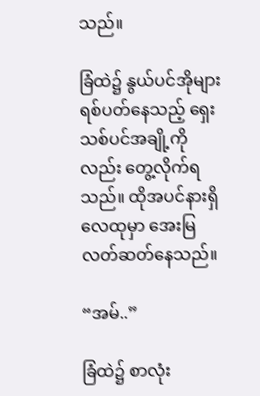သည်။

ခြံထဲ၌ နွယ်ပင်အိုများ ရစ်ပတ်နေသည့် ရှေးသစ်ပင်အချို့ကိုလည်း တွေ့လိုက်ရသည်။ ထိုအပင်နားရှိ လေထုမှာ အေးမြလတ်ဆတ်နေသည်။

“အမ်..”

ခြံထဲ၌ စာလုံး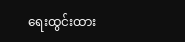ရေးထွင်းထား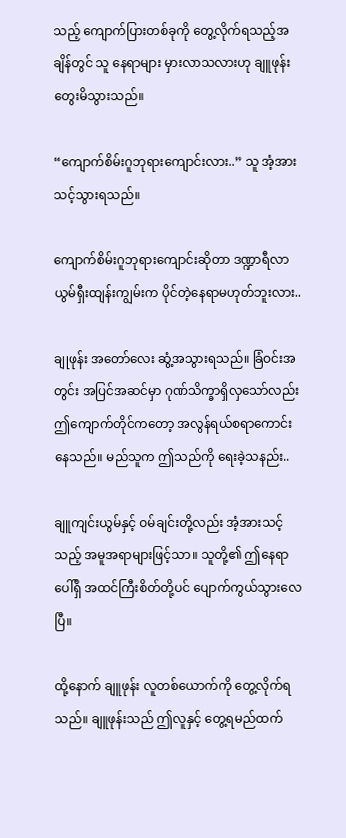သည့် ကျောက်ပြားတစ်ခုကို တွေ့လိုက်ရသည့်အချိန်တွင် သူ နေရာများ မှားလာသလားဟု ချူဖုန်း တွေးမိသွားသည်။

“ကျောက်စိမ်းဂူဘုရားကျောင်းလား..” သူ အံ့အားသင့်သွားရသည်။

ကျောက်စိမ်းဂူဘုရားကျောင်းဆိုတာ ဒဏ္ဍာရီလာ ယွမ်ရှီးထျန်းကျွမ်းက ပိုင်တဲ့နေရာမဟုတ်ဘူးလား..

ချုဖုန်း အတော်လေး ဆွံ့အသွားရသည်။ ခြံဝင်းအတွင်း အပြင်အဆင်မှာ ဂုဏ်သိက္ခာရှိလှသော်လည်း ဤကျောက်တိုင်ကတော့ အလွန်ရယ်စရာကောင်းနေသည်။ မည်သူက ဤသည်ကို ရေးခဲ့သနည်း..

ချူကျင်းယွမ်နှင့် ဝမ်ချင်းတို့လည်း အံ့အားသင့်သည့် အမူအရာများဖြင့်သာ။ သူတို့၏ ဤနေရာပေါ်ရှိ အထင်ကြီးစိတ်တို့ပင် ပျောက်ကွယ်သွားလေပြီ။

ထို့နောက် ချူဖုန်း လူတစ်ယောက်ကို တွေ့လိုက်ရသည်။ ချူဖုန်းသည် ဤလူနှင့် တွေ့ရမည်ထက်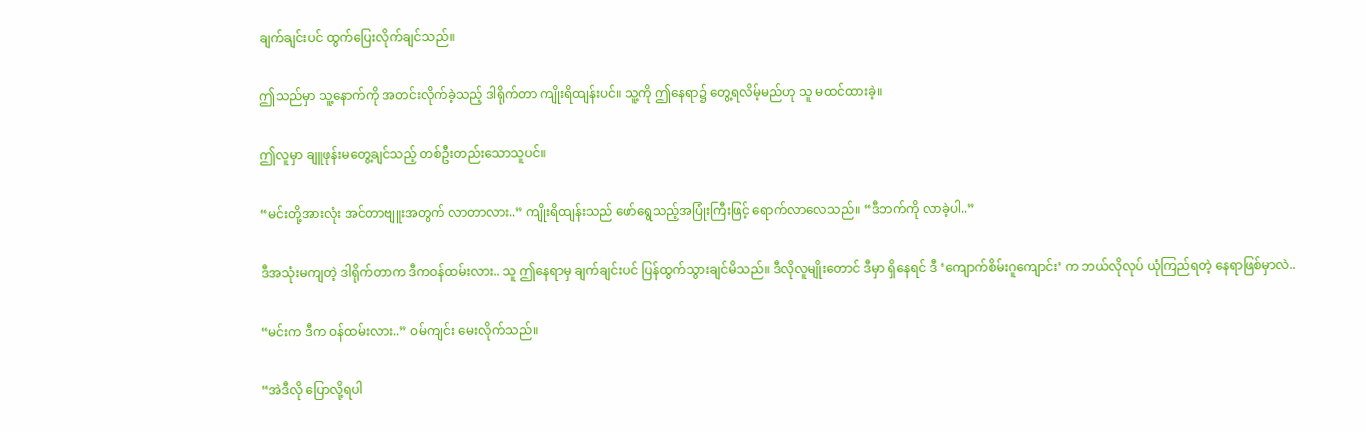ချက်ချင်းပင် ထွက်ပြေးလိုက်ချင်သည်။

ဤသည်မှာ သူ့နောက်ကို အတင်းလိုက်ခဲ့သည့် ဒါရိုက်တာ ကျိုးရိထျန်းပင်။ သူ့ကို ဤနေရာ၌ တွေ့ရလိမ့်မည်ဟု သူ မထင်ထားခဲ့။

ဤလူမှာ ချူဖုန်းမတွေ့ချင်သည့် တစ်ဦးတည်းသောသူပင်။

“မင်းတို့အားလုံး အင်တာဗျူးအတွက် လာတာလား..” ကျိုးရိထျန်းသည် ဖော်ရွေသည့်အပြုံးကြီးဖြင့် ရောက်လာလေသည်။ “ဒီဘက်ကို လာခဲ့ပါ..”

ဒီအသုံးမကျတဲ့ ဒါရိုက်တာက ဒီကဝန်ထမ်းလား.. သူ ဤနေရာမှ ချက်ချင်းပင် ပြန်ထွက်သွားချင်မိသည်။ ဒီလိုလူမျိုးတောင် ဒီမှာ ရှိနေရင် ဒီ ‘ကျောက်စိမ်းဂူကျောင်း’ က ဘယ်လိုလုပ် ယုံကြည်ရတဲ့ နေရာဖြစ်မှာလဲ..

“မင်းက ဒီက ဝန်ထမ်းလား..” ဝမ်ကျင်း မေးလိုက်သည်။

“အဲဒီလို ပြောလို့ရပါ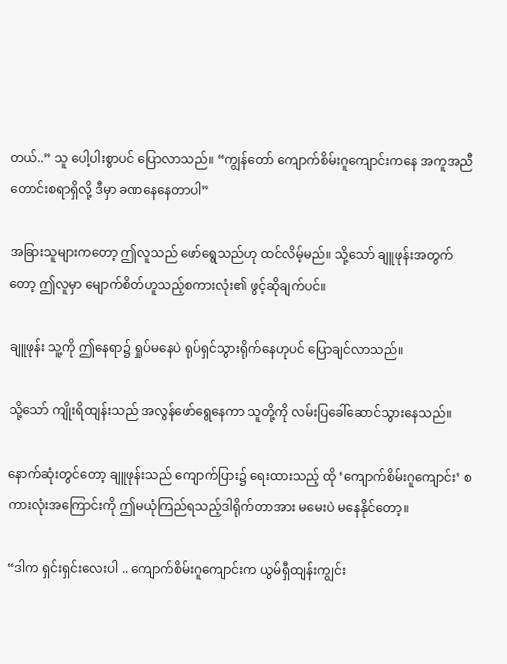တယ်..” သူ ပေါ့ပါးစွာပင် ပြောလာသည်။ “ကျွန်တော် ကျောက်စိမ်းဂူကျောင်းကနေ အကူအညီတောင်းစရာရှိလို့ ဒီမှာ ခဏနေနေတာပါ”

အခြားသူများကတော့ ဤလူသည် ဖော်ရွေသည်ဟု ထင်လိမ့်မည်။ သို့သော် ချူဖုန်းအတွက်တော့ ဤလူမှာ မျောက်စိတ်ဟူသည့်စကားလုံး၏ ဖွင့်ဆိုချက်ပင်။

ချူဖုန်း သူ့ကို ဤနေရာ၌ ရှုပ်မနေပဲ ရုပ်ရှင်သွားရိုက်နေဟုပင် ပြောချင်လာသည်။

သို့သော် ကျိုးရိထျန်းသည် အလွန်ဖော်ရွေနေကာ သူတို့ကို လမ်းပြခေါ်ဆောင်သွားနေသည်။

နောက်ဆုံးတွင်တော့ ချူဖုန်းသည် ကျောက်ပြား၌ ရေးထားသည့် ထို ‘ကျောက်စိမ်းဂူကျောင်း’ စကားလုံးအကြောင်းကို ဤမယုံကြည်ရသည့်ဒါရိုက်တာအား မမေးပဲ မနေနိုင်တော့။

“ဒါက ရှင်းရှင်းလေးပါ .. ကျောက်စိမ်းဂူကျောင်းက ယွမ်ရှီထျန်းကျွင်း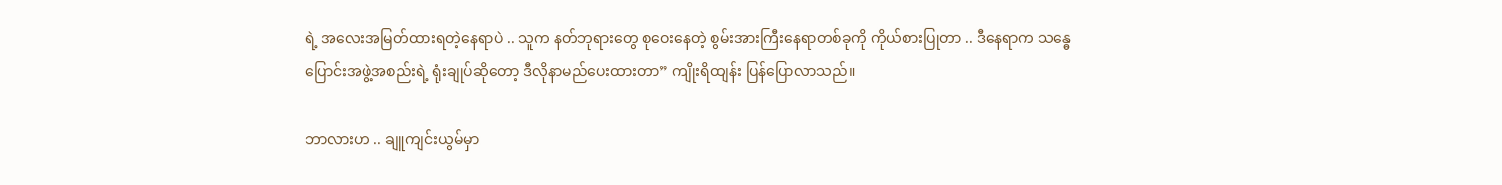ရဲ့ အလေးအမြတ်ထားရတဲ့နေရာပဲ .. သူက နတ်ဘုရားတွေ စုဝေးနေတဲ့ စွမ်းအားကြီးနေရာတစ်ခုကို ကိုယ်စားပြုတာ .. ဒီနေရာက သန္ဓေပြောင်းအဖွဲ့အစည်းရဲ့ ရုံးချုပ်ဆိုတော့ ဒီလိုနာမည်ပေးထားတာ” ကျိုးရိထျန်း ပြန်ပြောလာသည်။

ဘာလားဟ .. ချူကျင်းယွမ်မှာ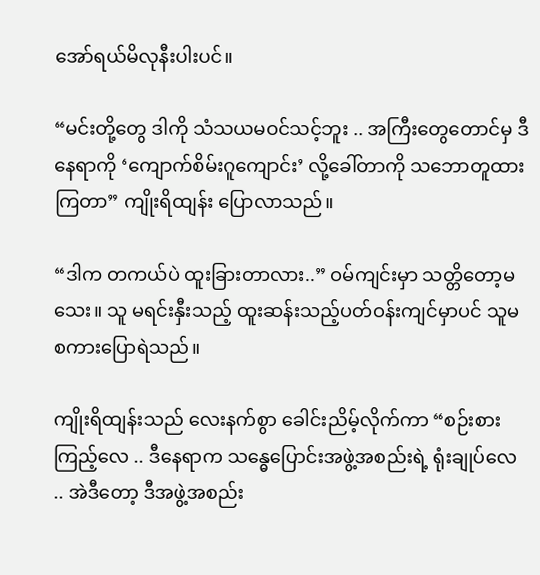အော်ရယ်မိလုနီးပါးပင်။

“မင်းတို့တွေ ဒါကို သံသယမဝင်သင့်ဘူး .. အကြီးတွေတောင်မှ ဒီနေရာကို ‘ကျောက်စိမ်းဂူကျောင်း’ လို့ခေါ်တာကို သဘောတူထားကြတာ” ကျိုးရိထျန်း ပြောလာသည်။

“ဒါက တကယ်ပဲ ထူးခြားတာလား..” ဝမ်ကျင်းမှာ သတ္တိတော့မသေး။ သူ မရင်းနှီးသည့် ထူးဆန်းသည့်ပတ်ဝန်းကျင်မှာပင် သူမ စကားပြောရဲသည်။

ကျိုးရိထျန်းသည် လေးနက်စွာ ခေါင်းညိမ့်လိုက်ကာ “စဉ်းစားကြည့်လေ .. ဒီနေရာက သန္ဓေပြောင်းအဖွဲ့အစည်းရဲ့ ရုံးချုပ်လေ .. အဲဒီတော့ ဒီအဖွဲ့အစည်း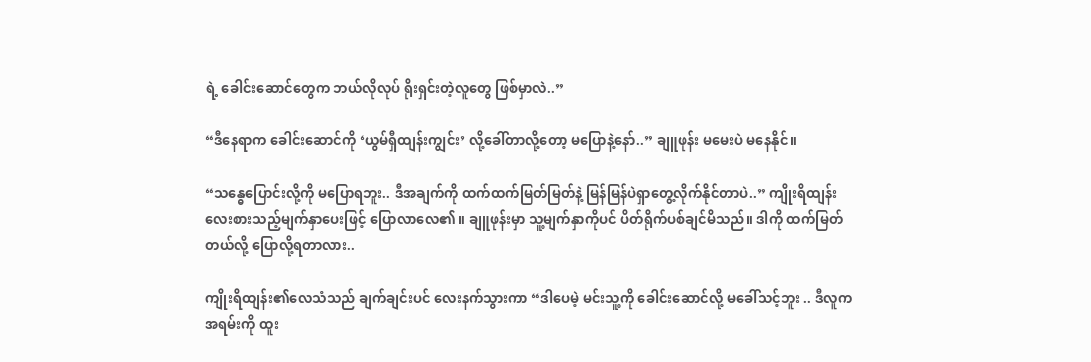ရဲ့ ခေါင်းဆောင်တွေက ဘယ်လိုလုပ် ရိုးရှင်းတဲ့လူတွေ ဖြစ်မှာလဲ..”

“ဒီနေရာက ခေါင်းဆောင်ကို ‘ယွမ်ရှီထျန်းကျွင်း’ လို့ခေါ်တာလို့တော့ မပြောနဲ့နော်..” ချူဖုန်း မမေးပဲ မနေနိုင်။

“သန္ဓေပြောင်းလို့ကို မပြောရဘူး.. ဒီအချက်ကို ထက်ထက်မြတ်မြတ်နဲ့ မြန်မြန်ပဲရှာတွေ့လိုက်နိုင်တာပဲ..” ကျိုးရိထျန်း လေးစားသည့်မျက်နှာပေးဖြင့် ပြောလာလေ၏။ ချူဖုန်းမှာ သူ့မျက်နှာကိုပင် ပိတ်ရိုက်ပစ်ချင်မိသည်။ ဒါကို ထက်မြတ်တယ်လို့ ပြောလို့ရတာလား..

ကျိုးရိထျန်း၏လေသံသည် ချက်ချင်းပင် လေးနက်သွားကာ “ဒါပေမဲ့ မင်းသူ့ကို ခေါင်းဆောင်လို့ မခေါ်သင့်ဘူး .. ဒီလူက အရမ်းကို ထူး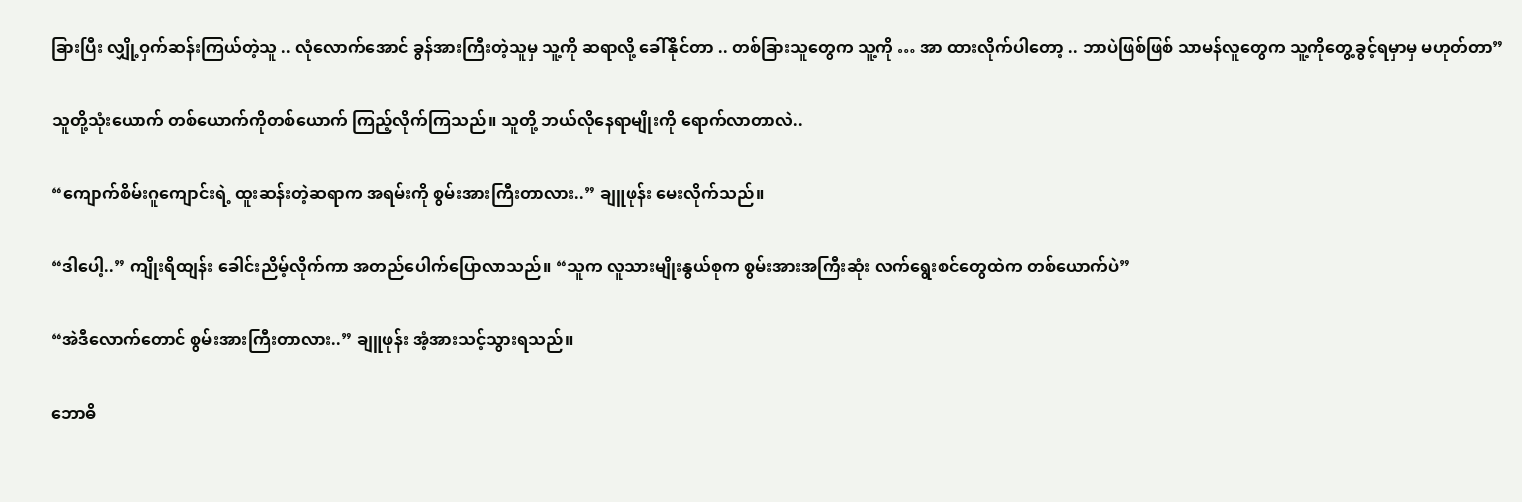ခြားပြီး လျှို့ဝှက်ဆန်းကြယ်တဲ့သူ .. လုံလောက်အောင် ခွန်အားကြီးတဲ့သူမှ သူ့ကို ဆရာလို့ ခေါ်နိုင်တာ .. တစ်ခြားသူတွေက သူ့ကို … အာ ထားလိုက်ပါတော့ .. ဘာပဲဖြစ်ဖြစ် သာမန်လူတွေက သူ့ကိုတွေ့ခွင့်ရမှာမှ မဟုတ်တာ”

သူတို့သုံးယောက် တစ်ယောက်ကိုတစ်ယောက် ကြည့်လိုက်ကြသည်။ သူတို့ ဘယ်လိုနေရာမျိုးကို ရောက်လာတာလဲ..

“ကျောက်စိမ်းဂူကျောင်းရဲ့ ထူးဆန်းတဲ့ဆရာက အရမ်းကို စွမ်းအားကြီးတာလား..” ချူဖုန်း မေးလိုက်သည်။

“ဒါပေါ့..” ကျိုးရိထျန်း ခေါင်းညိမ့်လိုက်ကာ အတည်ပေါက်ပြောလာသည်။ “သူက လူသားမျိုးနွယ်စုက စွမ်းအားအကြီးဆုံး လက်ရွေးစင်တွေထဲက တစ်ယောက်ပဲ”

“အဲဒီလောက်တောင် စွမ်းအားကြီးတာလား..” ချူဖုန်း အံ့အားသင့်သွားရသည်။

ဘောဓိ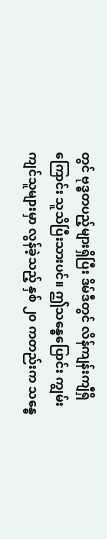တွင် ဗုဒ္ဓတပည့်များရှိပြီး ဒိမ်ဒီတွင် လိန်ကျန်းကျီရှိကြောင်း သူသိပြီးသားပင်။ ဤသန္ဓေပြောင်း ကျွမ်းကျင်သူများမှာ လွန်ခဲ့သည့် နှစ် ၂၀ ကတည်းက သန္ဓေ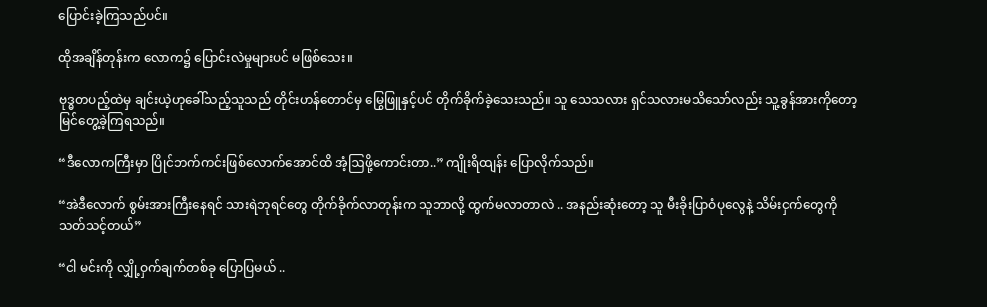ပြောင်းခဲ့ကြသည်ပင်။

ထိုအချိန်တုန်းက လောက၌ ပြောင်းလဲမှုများပင် မဖြစ်သေး။

ဗုဒ္ဓတပည့်ထဲမှ ချင်းယဲ့ဟုခေါ်သည့်သူသည် တိုင်းဟန်တောင်မှ မြွေဖြူနှင့်ပင် တိုက်ခိုက်ခဲ့သေးသည်။ သူ သေသလား ရှင်သလားမသိသော်လည်း သူ့ခွန်အားကိုတော့ မြင်တွေ့ခဲ့ကြရသည်။

“ဒီလောကကြီးမှာ ပြိုင်ဘက်ကင်းဖြစ်လောက်အောင်ထိ အံ့ဩဖို့ကောင်းတာ..” ကျိုးရိထျန်း ပြောလိုက်သည်။

“အဲဒီလောက် စွမ်းအားကြီးနေရင် သားရဲဘုရင်တွေ တိုက်ခိုက်လာတုန်းက သူဘာလို့ ထွက်မလာတာလဲ .. အနည်းဆုံးတော့ သူ မီးခိုးပြာဝံပုလွေနဲ့ သိမ်းငှက်တွေကို သတ်သင့်တယ်”

“ငါ မင်းကို လျှို့ဝှက်ချက်တစ်ခု ပြောပြမယ် ..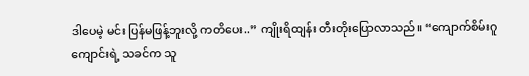ဒါပေမဲ့ မင်း ပြန်မဖြန့်ဘူးလို့ ကတိပေး..” ကျိုးရိထျန်း တီးတိုးပြောလာသည်။ “ကျောက်စိမ်းဂူကျောင်းရဲ့ သခင်က သူ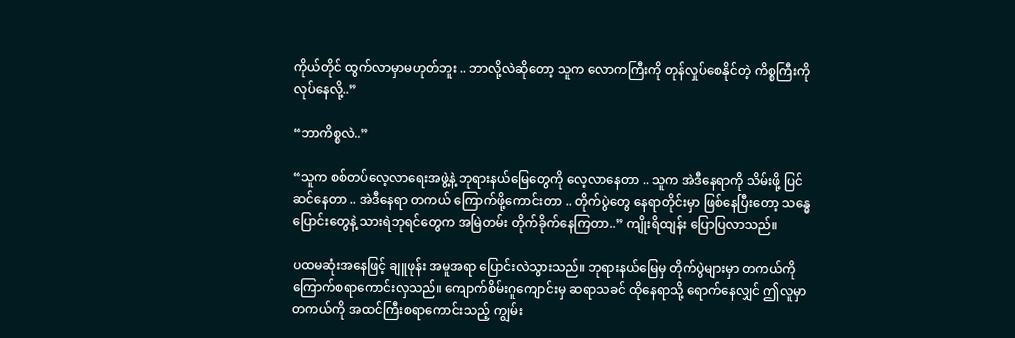ကိုယ်တိုင် ထွက်လာမှာမဟုတ်ဘူး .. ဘာလို့လဲဆိုတော့ သူက လောကကြီးကို တုန်လှုပ်စေနိုင်တဲ့ ကိစ္စကြီးကို လုပ်နေလို့..”

“ဘာကိစ္စလဲ..”

“သူက စစ်တပ်လေ့လာရေးအဖွဲ့နဲ့ ဘုရားနယ်မြေတွေကို လေ့လာနေတာ .. သူက အဲဒီနေရာကို သိမ်းဖို့ ပြင်ဆင်နေတာ .. အဲဒီနေရာ တကယ် ကြောက်ဖို့ကောင်းတာ .. တိုက်ပွဲတွေ နေရာတိုင်းမှာ ဖြစ်နေပြီးတော့ သန္ဓေပြောင်းတွေနဲ့ သားရဲဘုရင်တွေက အမြဲတမ်း တိုက်ခိုက်နေကြတာ..” ကျိုးရိထျန်း ပြောပြလာသည်။

ပထမဆုံးအနေဖြင့် ချူဖုန်း အမူအရာ ပြောင်းလဲသွားသည်။ ဘုရားနယ်မြေမှ တိုက်ပွဲများမှာ တကယ်ကို ကြောက်စရာကောင်းလှသည်။ ကျောက်စိမ်းဂူကျောင်းမှ ဆရာသခင် ထိုနေရာသို့ ရောက်နေလျှင် ဤလူမှာ တကယ်ကို အထင်ကြီးစရာကောင်းသည့် ကျွမ်း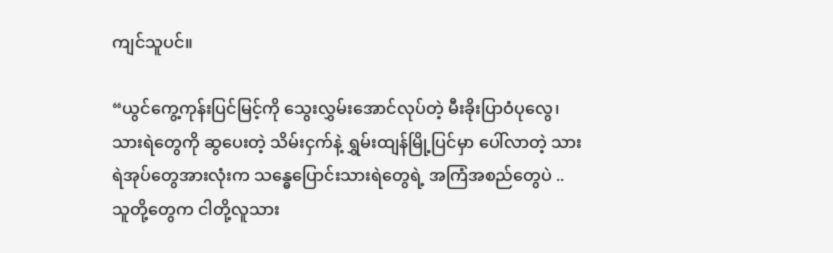ကျင်သူပင်။

“ယွင်ကွေ့ကုန်းပြင်မြင့်ကို သွေးလွှမ်းအောင်လုပ်တဲ့ မီးခိုးပြာဝံပုလွေ၊ သားရဲတွေကို ဆွပေးတဲ့ သိမ်းငှက်နဲ့ ရွှမ်းထျန်မြို့ပြင်မှာ ပေါ်လာတဲ့ သားရဲအုပ်တွေအားလုံးက သန္ဓေပြောင်းသားရဲတွေရဲ့ အကြံအစည်တွေပဲ .. သူတို့တွေက ငါတို့လူသား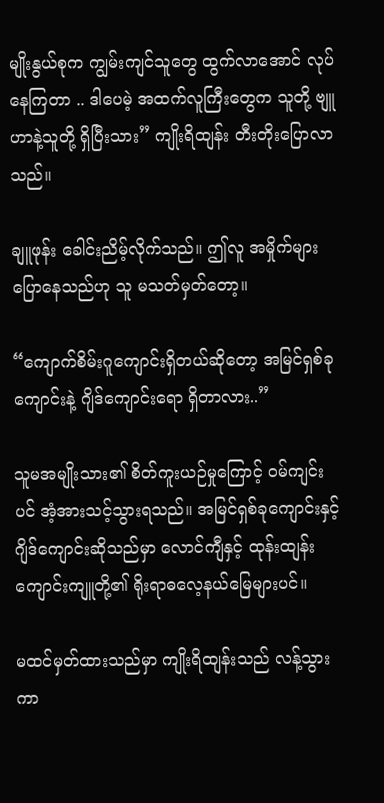မျိုးနွယ်စုက ကျွမ်းကျင်သူတွေ ထွက်လာအောင် လုပ်နေကြတာ .. ဒါပေမဲ့ အထက်လူကြီးတွေက သူတို့ ဗျူဟာနဲ့သူတို့ ရှိပြီးသား” ကျိုးရိထျန်း တီးတိုးပြောလာသည်။

ချူဖုန်း ခေါင်းညိမ့်လိုက်သည်။ ဤလူ အမှိုက်များ ပြောနေသည်ဟု သူ မသတ်မှတ်တော့။

“ကျောက်စိမ်းဂူကျောင်းရှိတယ်ဆိုတော့ အမြင်ရှစ်ခုကျောင်းနဲ့ ဂျိဒ်ကျောင်းရော ရှိတာလား..”

သူမအမျိုးသား၏ စိတ်ကူးယဉ်မှုကြောင့် ဝမ်ကျင်းပင် အံ့အားသင့်သွားရသည်။ အမြင်ရှစ်ခုကျောင်းနှင့် ဂျိဒ်ကျောင်းဆိုသည်မှာ လောင်ကျီနှင့် ထုန်းထျန်းကျောင်းကျူတို့၏ ရိုးရာဓလေ့နယ်မြေများပင်။

မထင်မှတ်ထားသည်မှာ ကျိုးရိထျန်းသည် လန့်သွားကာ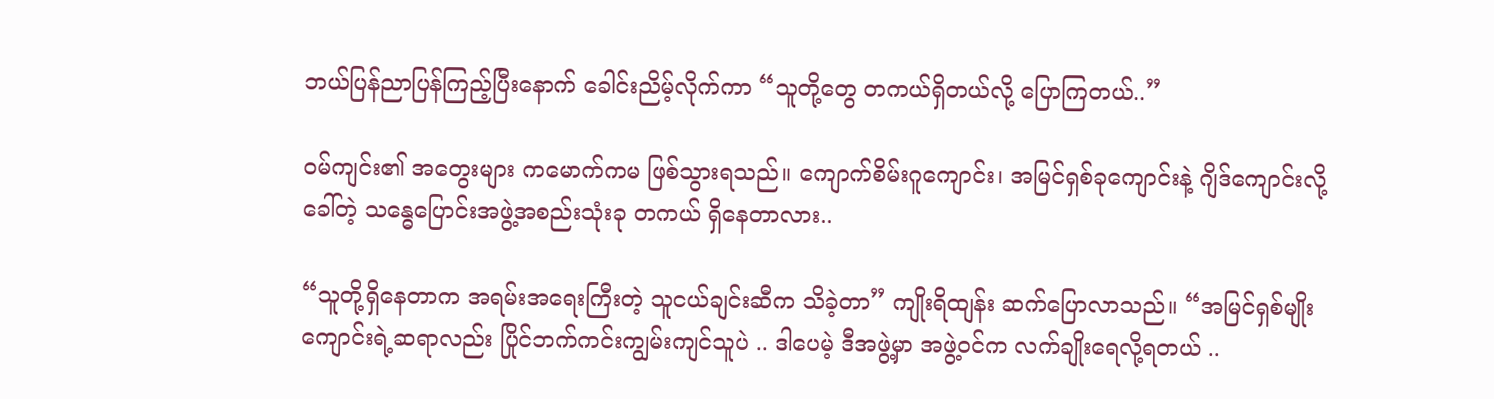ဘယ်ပြန်ညာပြန်ကြည့်ပြီးနောက် ခေါင်းညိမ့်လိုက်ကာ “သူတို့တွေ တကယ်ရှိတယ်လို့ ပြောကြတယ်..”

ဝမ်ကျင်း၏ အတွေးများ ကမောက်ကမ ဖြစ်သွားရသည်။ ကျောက်စိမ်းဂူကျောင်း၊ အမြင်ရှစ်ခုကျောင်းနဲ့ ဂျိဒ်ကျောင်းလို့ခေါ်တဲ့ သန္ဓေပြောင်းအဖွဲ့အစည်းသုံးခု တကယ် ရှိနေတာလား..

“သူတို့ရှိနေတာက အရမ်းအရေးကြီးတဲ့ သူငယ်ချင်းဆီက သိခဲ့တာ” ကျိုးရိထျန်း ဆက်ပြောလာသည်။ “အမြင်ရှစ်မျိုးကျောင်းရဲ့ဆရာလည်း ပြိုင်ဘက်ကင်းကျွမ်းကျင်သူပဲ .. ဒါပေမဲ့ ဒီအဖွဲ့မှာ အဖွဲ့ဝင်က လက်ချိုးရေလို့ရတယ် ..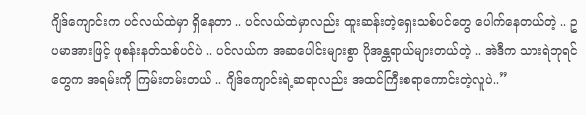ဂျိဒ်ကျောင်းက ပင်လယ်ထဲမှာ ရှိနေတာ .. ပင်လယ်ထဲမှာလည်း ထူးဆန်းတဲ့ရှေးသစ်ပင်တွေ ပေါက်နေတယ်တဲ့ .. ဥပမာအားဖြင့် ဖုစန်းနတ်သစ်ပင်ပဲ .. ပင်လယ်က အဆပေါင်းများစွာ ပိုအန္တရာယ်များတယ်တဲ့ .. အဲဒီက သားရဲဘုရင်တွေက အရမ်းကို ကြမ်းတမ်းတယ် .. ဂျိဒ်ကျောင်းရဲ့ဆရာလည်း အထင်ကြီးစရာကောင်းတဲ့လူပဲ..”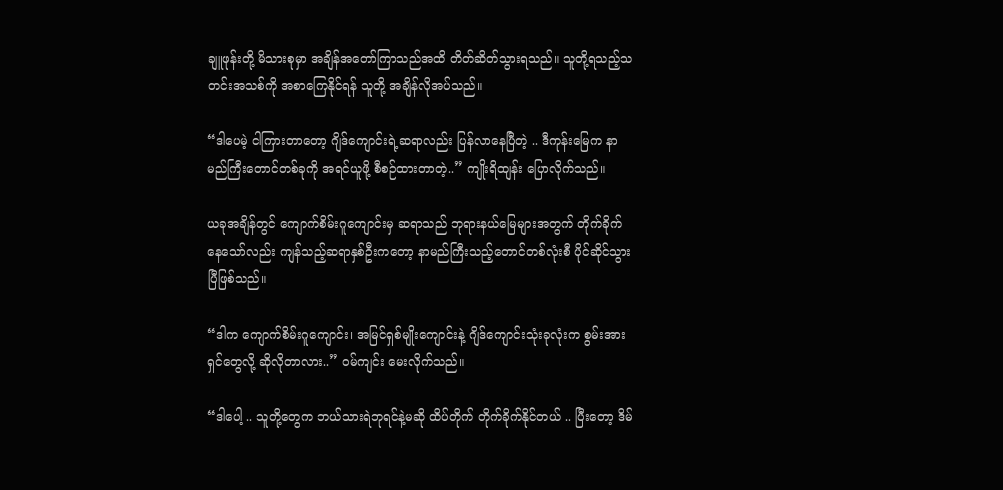ချူဖုန်းတို့ မိသားစုမှာ အချိန်အတော်ကြာသည်အထိ တိတ်ဆိတ်သွားရသည်။ သူတို့ရသည့်သတင်းအသစ်ကို အစာကြေနိုင်ရန် သူတို့ အချိန်လိုအပ်သည်။

“ဒါပေမဲ့ ငါကြားတာတော့ ဂျိဒ်ကျောင်းရဲ့ဆရာလည်း ပြန်လာနေပြီတဲ့ .. ဒီကုန်းမြေက နာမည်ကြီးတောင်တစ်ခုကို အရင်ယူဖို့ စီစဉ်ထားတာတဲ့..” ကျိုးရိထျန်း ပြောလိုက်သည်။

ယခုအချိန်တွင် ကျောက်စိမ်းဂူကျောင်းမှ ဆရာသည် ဘုရားနယ်မြေများအတွက် တိုက်ခိုက်နေသော်လည်း ကျန်သည့်ဆရာနှစ်ဦးကတော့ နာမည်ကြီးသည့်တောင်တစ်လုံးစီ ပိုင်ဆိုင်သွားပြီဖြစ်သည်။

“ဒါက ကျောက်စိမ်းဂူကျောင်း၊ အမြင်ရှစ်မျိုးကျောင်းနဲ့ ဂျိဒ်ကျောင်းသုံးခုလုံးက စွမ်းအားရှင်တွေလို့ ဆိုလိုတာလား..” ဝမ်ကျင်း မေးလိုက်သည်။

“ဒါပေါ့ .. သူတို့တွေက ဘယ်သားရဲဘုရင်နဲ့မဆို ထိပ်တိုက် တိုက်ခိုက်နိုင်တယ် .. ပြီးတော့ ဒိမ်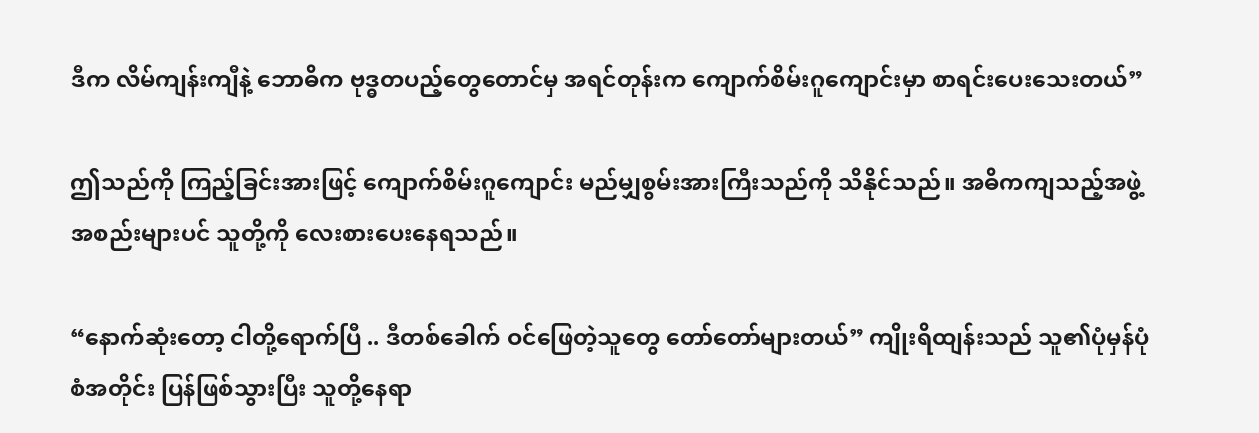ဒီက လိမ်ကျန်းကျီနဲ့ ဘောဓိက ဗုဒ္ဓတပည့်တွေတောင်မှ အရင်တုန်းက ကျောက်စိမ်းဂူကျောင်းမှာ စာရင်းပေးသေးတယ်”

ဤသည်ကို ကြည့်ခြင်းအားဖြင့် ကျောက်စိမ်းဂူကျောင်း မည်မျှစွမ်းအားကြီးသည်ကို သိနိုင်သည်။ အဓိကကျသည့်အဖွဲ့အစည်းများပင် သူတို့ကို လေးစားပေးနေရသည်။

“နောက်ဆုံးတော့ ငါတို့ရောက်ပြီ .. ဒီတစ်ခေါက် ဝင်ဖြေတဲ့သူတွေ တော်တော်များတယ်” ကျိုးရိထျန်းသည် သူ၏ပုံမှန်ပုံစံအတိုင်း ပြန်ဖြစ်သွားပြီး သူတို့နေရာ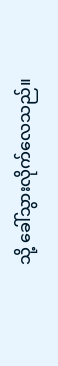သို့ ခေါ်သွားလိုက်လေသည်။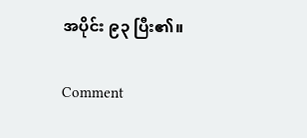အပိုင်း ၉၃ ပြီး၏။

Comment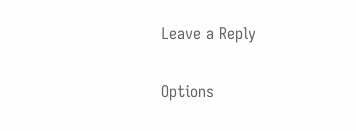Leave a Reply

Options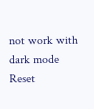not work with dark mode
Reset